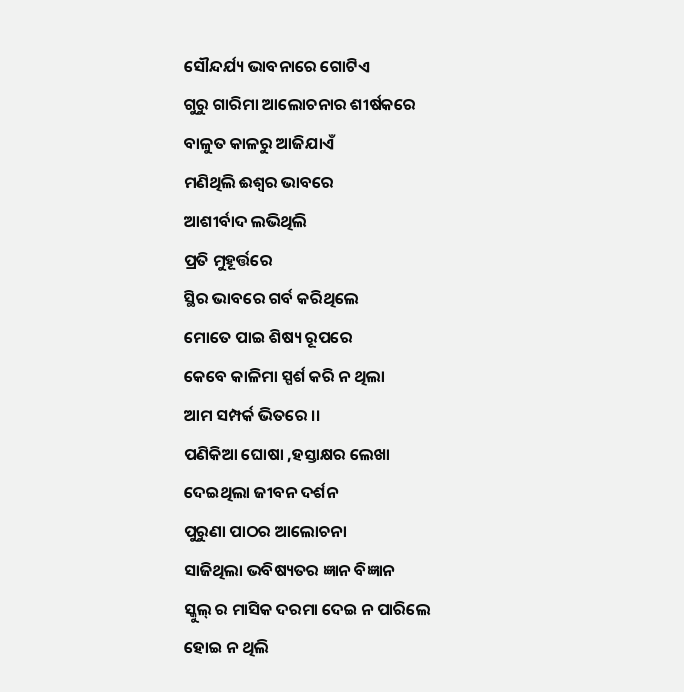ସୌନ୍ଦର୍ଯ୍ୟ ଭାବନାରେ ଗୋଟିଏ
ଗୁରୁ ଗାରିମା ଆଲୋଚନାର ଶୀର୍ଷକରେ
ବାଳୁତ କାଳରୁ ଆଜିଯାଏଁ
ମଣିଥିଲି ଈଶ୍ୱର ଭାବରେ
ଆଶୀର୍ବାଦ ଲଭିଥିଲି
ପ୍ରତି ମୁହୂର୍ତ୍ତରେ
ସ୍ଥିର ଭାବରେ ଗର୍ବ କରିଥିଲେ
ମୋତେ ପାଇ ଶିଷ୍ୟ ରୂପରେ
କେବେ କାଳିମା ସ୍ପର୍ଶ କରି ନ ଥିଲା
ଆମ ସମ୍ପର୍କ ଭିତରେ ।।
ପଣିକିଆ ଘୋଷା ,ହସ୍ତାକ୍ଷର ଲେଖା
ଦେଇଥିଲା ଜୀବନ ଦର୍ଶନ
ପୁରୁଣା ପାଠର ଆଲୋଚନା
ସାଜିଥିଲା ଭବିଷ୍ୟତର ଜ୍ଞାନ ବିଜ୍ଞାନ
ସ୍କୁଲ୍ ର ମାସିକ ଦରମା ଦେଇ ନ ପାରିଲେ
ହୋଇ ନ ଥିଲି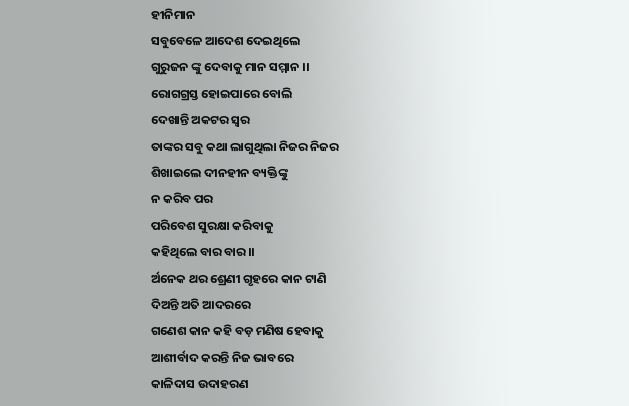ହୀନିମାନ
ସବୁବେଳେ ଆଦେଶ ଦେଇଥିଲେ
ଗୁରୁଜନ ଙ୍କୁ ଦେବାକୁ ମାନ ସମ୍ମାନ ।।
ରୋଗଗ୍ରସ୍ତ ହୋଇପାରେ ବୋଲି
ଦେଖାନ୍ତି ଅକଟର ସ୍ୱର
ତାଙ୍କର ସବୁ କଥା ଲାଗୁଥିଲା ନିଜର ନିଜର
ଶିଖାଇଲେ ଦୀନହୀନ ବ୍ୟକ୍ତିଙ୍କୁ
ନ କରିବ ପର
ପରିବେଶ ସୁରକ୍ଷା କରିବାକୁ
କହିଥିଲେ ବାର ବାର।।
ର୍ଅନେକ ଥର ଶ୍ରେଣୀ ଗୃହରେ କାନ ଟାଣି
ଦିଅନ୍ତି ଅତି ଆଦରରେ
ଗଣେଶ କାନ କହି ବଡ଼ ମଣିଷ ହେବାକୁ
ଆଶୀର୍ବାଦ କରନ୍ତି ନିଜ ଭାବରେ
କାଳିଦାସ ଉଦାହରଣ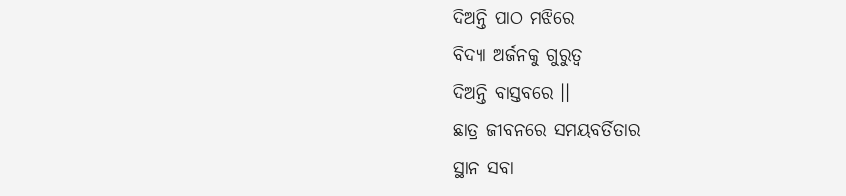ଦିଅନ୍ତି ପାଠ ମଝିରେ
ବିଦ୍ୟା ଅର୍ଜନକୁ ଗୁରୁତ୍ବ
ଦିଅନ୍ତି ବାସ୍ତବରେ ।।
ଛାତ୍ର ଜୀବନରେ ସମୟବର୍ତିତାର
ସ୍ଥାନ ସବା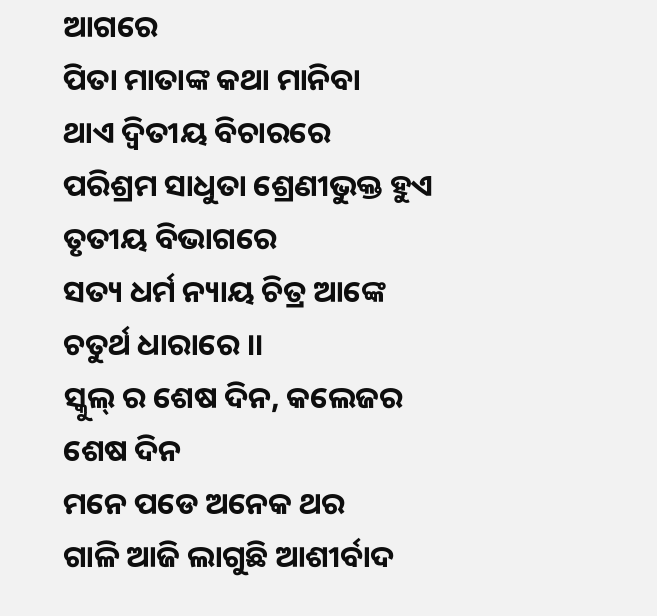ଆଗରେ
ପିତା ମାତାଙ୍କ କଥା ମାନିବା
ଥାଏ ଦ୍ଵିତୀୟ ବିଚାରରେ
ପରିଶ୍ରମ ସାଧୁତା ଶ୍ରେଣୀଭୁକ୍ତ ହୁଏ
ତୃତୀୟ ବିଭାଗରେ
ସତ୍ୟ ଧର୍ମ ନ୍ୟାୟ ଚିତ୍ର ଆଙ୍କେ
ଚତୁର୍ଥ ଧାରାରେ ।।
ସ୍କୁଲ୍ ର ଶେଷ ଦିନ, କଲେଜର ଶେଷ ଦିନ
ମନେ ପଡେ ଅନେକ ଥର
ଗାଳି ଆଜି ଲାଗୁଛି ଆଶୀର୍ବାଦ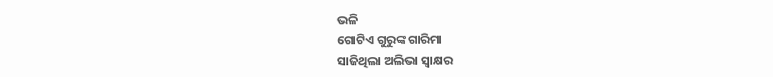ଭଳି
ଗୋଟିଏ ଗୁରୁଙ୍କ ଗାରିମା
ସାଜିଥିଲା ଅଲିଭା ସ୍ୱାକ୍ଷର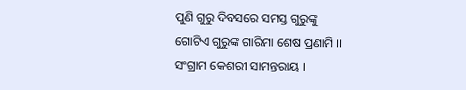ପୁଣି ଗୁରୁ ଦିବସରେ ସମସ୍ତ ଗୁରୁଙ୍କୁ
ଗୋଟିଏ ଗୁରୁଙ୍କ ଗାରିମା ଶେଷ ପ୍ରଣାମି ।।
ସଂଗ୍ରାମ କେଶରୀ ସାମନ୍ତରାୟ ।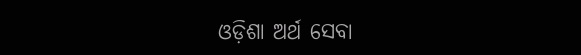ଓଡ଼ିଶା ଅର୍ଥ ସେବା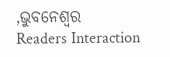,ଭୁବନେଶ୍ୱର
Readers Interaction